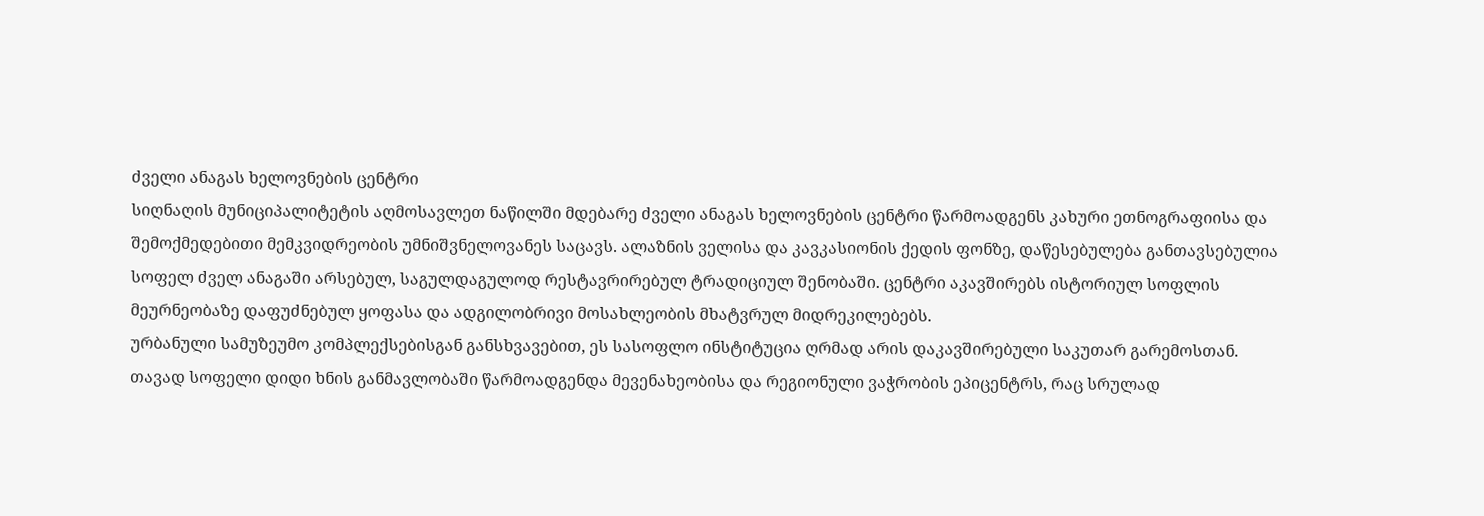ძველი ანაგას ხელოვნების ცენტრი
სიღნაღის მუნიციპალიტეტის აღმოსავლეთ ნაწილში მდებარე ძველი ანაგას ხელოვნების ცენტრი წარმოადგენს კახური ეთნოგრაფიისა და შემოქმედებითი მემკვიდრეობის უმნიშვნელოვანეს საცავს. ალაზნის ველისა და კავკასიონის ქედის ფონზე, დაწესებულება განთავსებულია სოფელ ძველ ანაგაში არსებულ, საგულდაგულოდ რესტავრირებულ ტრადიციულ შენობაში. ცენტრი აკავშირებს ისტორიულ სოფლის მეურნეობაზე დაფუძნებულ ყოფასა და ადგილობრივი მოსახლეობის მხატვრულ მიდრეკილებებს.
ურბანული სამუზეუმო კომპლექსებისგან განსხვავებით, ეს სასოფლო ინსტიტუცია ღრმად არის დაკავშირებული საკუთარ გარემოსთან. თავად სოფელი დიდი ხნის განმავლობაში წარმოადგენდა მევენახეობისა და რეგიონული ვაჭრობის ეპიცენტრს, რაც სრულად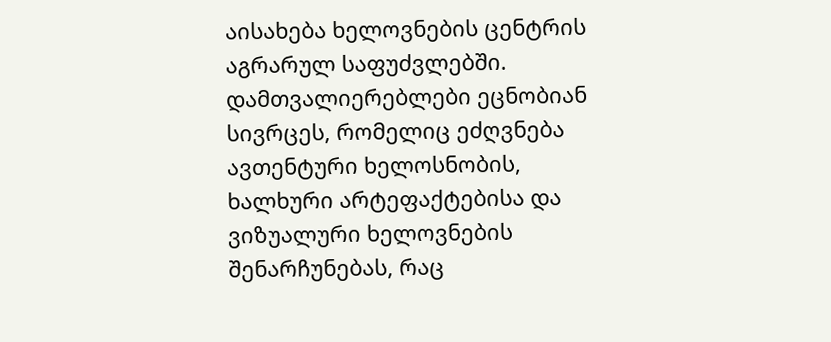აისახება ხელოვნების ცენტრის აგრარულ საფუძვლებში. დამთვალიერებლები ეცნობიან სივრცეს, რომელიც ეძღვნება ავთენტური ხელოსნობის, ხალხური არტეფაქტებისა და ვიზუალური ხელოვნების შენარჩუნებას, რაც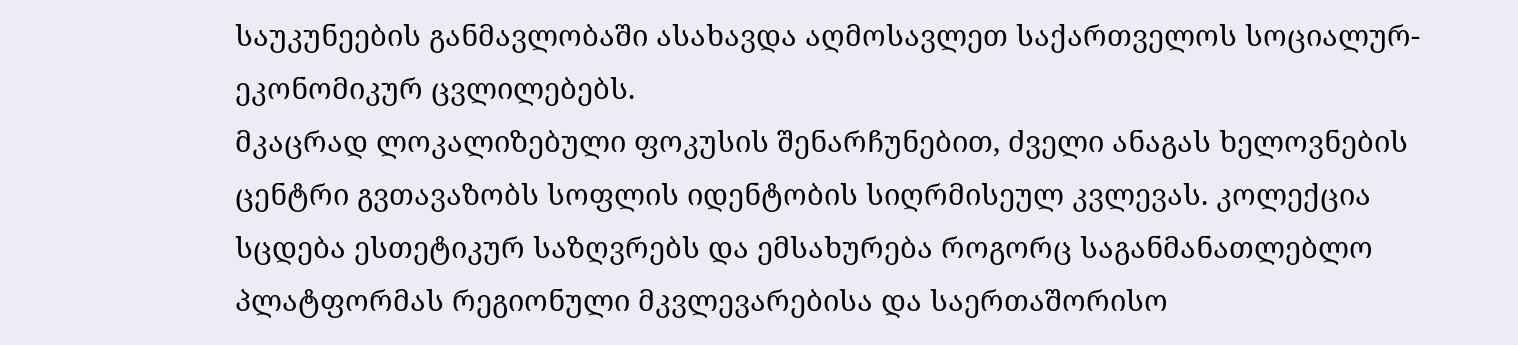საუკუნეების განმავლობაში ასახავდა აღმოსავლეთ საქართველოს სოციალურ-ეკონომიკურ ცვლილებებს.
მკაცრად ლოკალიზებული ფოკუსის შენარჩუნებით, ძველი ანაგას ხელოვნების ცენტრი გვთავაზობს სოფლის იდენტობის სიღრმისეულ კვლევას. კოლექცია სცდება ესთეტიკურ საზღვრებს და ემსახურება როგორც საგანმანათლებლო პლატფორმას რეგიონული მკვლევარებისა და საერთაშორისო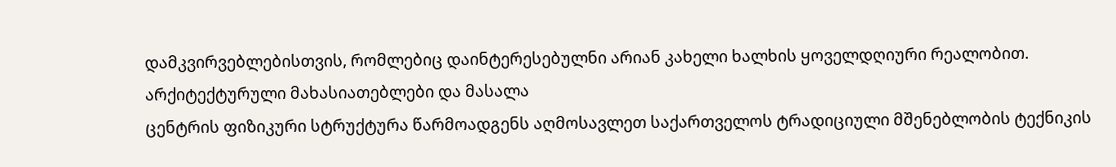დამკვირვებლებისთვის, რომლებიც დაინტერესებულნი არიან კახელი ხალხის ყოველდღიური რეალობით.
არქიტექტურული მახასიათებლები და მასალა
ცენტრის ფიზიკური სტრუქტურა წარმოადგენს აღმოსავლეთ საქართველოს ტრადიციული მშენებლობის ტექნიკის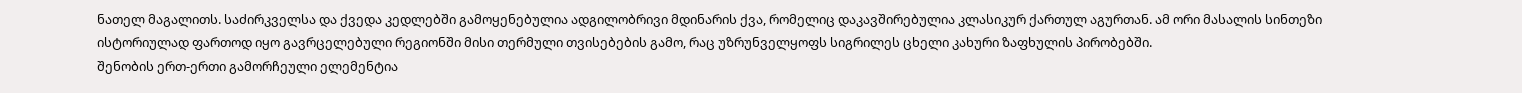ნათელ მაგალითს. საძირკველსა და ქვედა კედლებში გამოყენებულია ადგილობრივი მდინარის ქვა, რომელიც დაკავშირებულია კლასიკურ ქართულ აგურთან. ამ ორი მასალის სინთეზი ისტორიულად ფართოდ იყო გავრცელებული რეგიონში მისი თერმული თვისებების გამო, რაც უზრუნველყოფს სიგრილეს ცხელი კახური ზაფხულის პირობებში.
შენობის ერთ-ერთი გამორჩეული ელემენტია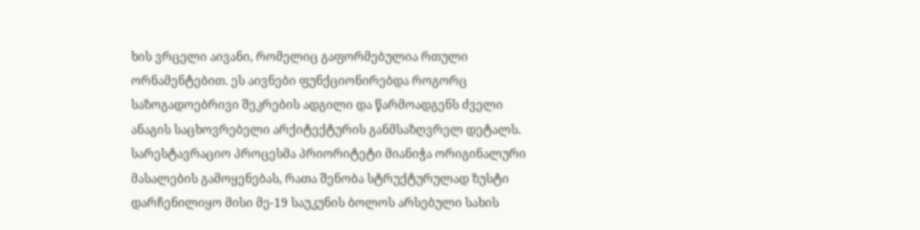ხის ვრცელი აივანი, რომელიც გაფორმებულია რთული ორნამენტებით. ეს აივნები ფუნქციონირებდა როგორც საზოგადოებრივი შეკრების ადგილი და წარმოადგენს ძველი ანაგის საცხოვრებელი არქიტექტურის განმსაზღვრელ დეტალს. სარესტავრაციო პროცესმა პრიორიტეტი მიანიჭა ორიგინალური მასალების გამოყენებას, რათა შენობა სტრუქტურულად ზუსტი დარჩენილიყო მისი მე-19 საუკუნის ბოლოს არსებული სახის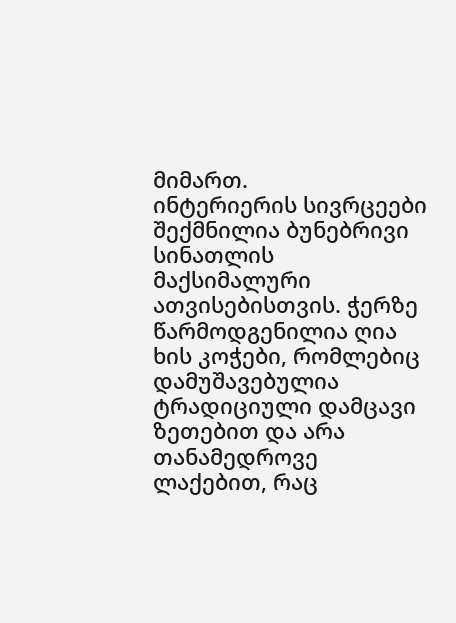მიმართ.
ინტერიერის სივრცეები შექმნილია ბუნებრივი სინათლის მაქსიმალური ათვისებისთვის. ჭერზე წარმოდგენილია ღია ხის კოჭები, რომლებიც დამუშავებულია ტრადიციული დამცავი ზეთებით და არა თანამედროვე ლაქებით, რაც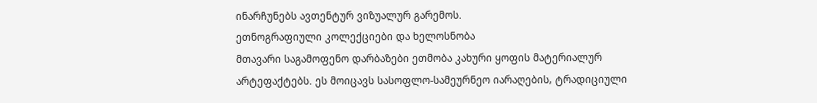ინარჩუნებს ავთენტურ ვიზუალურ გარემოს.
ეთნოგრაფიული კოლექციები და ხელოსნობა
მთავარი საგამოფენო დარბაზები ეთმობა კახური ყოფის მატერიალურ არტეფაქტებს. ეს მოიცავს სასოფლო-სამეურნეო იარაღების, ტრადიციული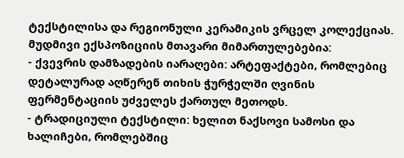ტექსტილისა და რეგიონული კერამიკის ვრცელ კოლექციას.
მუდმივი ექსპოზიციის მთავარი მიმართულებებია:
- ქვევრის დამზადების იარაღები: არტეფაქტები, რომლებიც დეტალურად აღწერენ თიხის ჭურჭელში ღვინის ფერმენტაციის უძველეს ქართულ მეთოდს.
- ტრადიციული ტექსტილი: ხელით ნაქსოვი სამოსი და ხალიჩები, რომლებშიც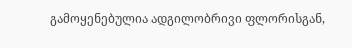გამოყენებულია ადგილობრივი ფლორისგან,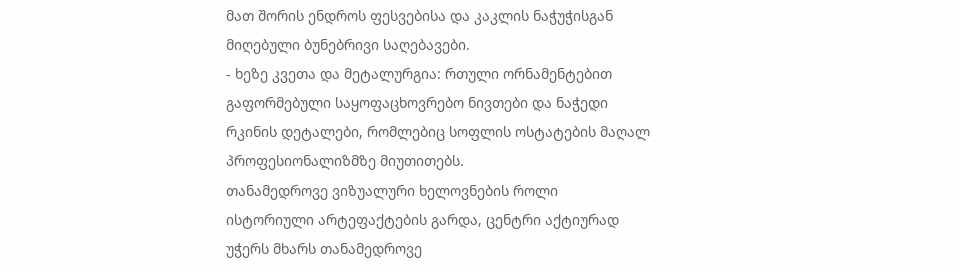მათ შორის ენდროს ფესვებისა და კაკლის ნაჭუჭისგან მიღებული ბუნებრივი საღებავები.
- ხეზე კვეთა და მეტალურგია: რთული ორნამენტებით გაფორმებული საყოფაცხოვრებო ნივთები და ნაჭედი რკინის დეტალები, რომლებიც სოფლის ოსტატების მაღალ პროფესიონალიზმზე მიუთითებს.
თანამედროვე ვიზუალური ხელოვნების როლი
ისტორიული არტეფაქტების გარდა, ცენტრი აქტიურად უჭერს მხარს თანამედროვე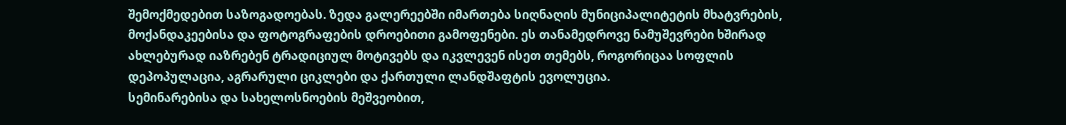შემოქმედებით საზოგადოებას. ზედა გალერეებში იმართება სიღნაღის მუნიციპალიტეტის მხატვრების, მოქანდაკეებისა და ფოტოგრაფების დროებითი გამოფენები. ეს თანამედროვე ნამუშევრები ხშირად ახლებურად იაზრებენ ტრადიციულ მოტივებს და იკვლევენ ისეთ თემებს, როგორიცაა სოფლის დეპოპულაცია, აგრარული ციკლები და ქართული ლანდშაფტის ევოლუცია.
სემინარებისა და სახელოსნოების მეშვეობით,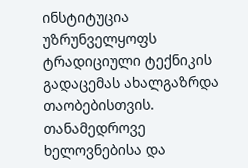ინსტიტუცია უზრუნველყოფს ტრადიციული ტექნიკის გადაცემას ახალგაზრდა თაობებისთვის. თანამედროვე ხელოვნებისა და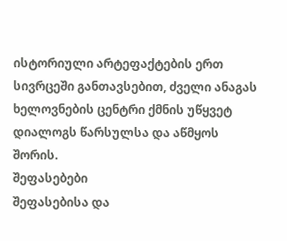ისტორიული არტეფაქტების ერთ სივრცეში განთავსებით, ძველი ანაგას ხელოვნების ცენტრი ქმნის უწყვეტ დიალოგს წარსულსა და აწმყოს შორის.
შეფასებები
შეფასებისა და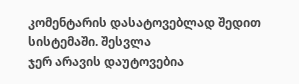კომენტარის დასატოვებლად შედით სისტემაში. შესვლა
ჯერ არავის დაუტოვებია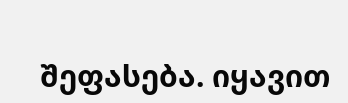შეფასება. იყავით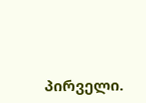პირველი.